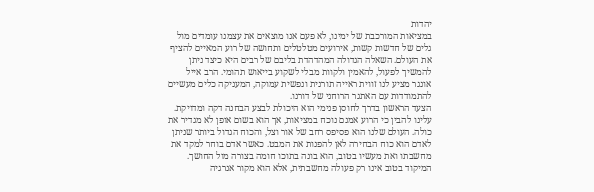יהדות
במציאות המורכבת של ימינו, לא פעם אנו מוצאים את עצמנו עומדים מול גלים של חדשות קשות, אירועים מטלטלים ותחושה של רוע המאיים להציף את העולם. השאלה הגדולה המהדהדת בליבם של רבים היא כיצד ניתן להמשיך לפעול, להאמין ולקוות מבלי לשקוע בייאוש תהומי. הרב אייל אונגר מציע לנו זווית ראייה תורנית ונפשית עמוקה, המעניקה כלים מעשיים להתמודדות עם האתגר הרוחני של דורנו.
הצעד הראשון בדרך לחוסן פנימי הוא היכולת לבצע הבחנה דקה ומדויקת. עלינו להבין כי הרוע אמנם נוכח במציאות, אך הוא בשום אופן לא מגדיר את כולה. העולם שלנו הוא פסיפס רחב של אור וצל, והכוח הגדול ביותר שניתן לאדם הוא כוח הבחירה לאן להפנות את המבט. כאשר אדם בוחר למקד את מחשבתו ואת מעשיו בטוב, הוא בונה בתוכו חומה בצורה מול החושך. המיקוד בטוב אינו רק פעולה מחשבתית, אלא הוא מקור אנרגיה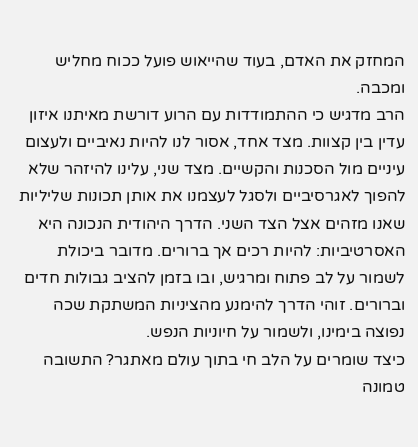המחזק את האדם, בעוד שהייאוש פועל ככוח מחליש ומכבה.
הרב מדגיש כי ההתמודדות עם הרוע דורשת מאיתנו איזון עדין בין קצוות. מצד אחד, אסור לנו להיות נאיביים ולעצום עיניים מול הסכנות והקשיים. מצד שני, עלינו להיזהר שלא להפוך לאגרסיביים ולסגל לעצמנו את אותן תכונות שליליות שאנו מזהים אצל הצד השני. הדרך היהודית הנכונה היא האסרטיביות: להיות רכים אך ברורים. מדובר ביכולת לשמור על לב פתוח ומרגיש, ובו בזמן להציב גבולות חדים וברורים. זוהי הדרך להימנע מהציניות המשתקת שכה נפוצה בימינו, ולשמור על חיוניות הנפש.
כיצד שומרים על הלב חי בתוך עולם מאתגר? התשובה טמונה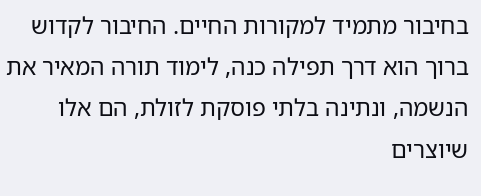בחיבור מתמיד למקורות החיים. החיבור לקדוש ברוך הוא דרך תפילה כנה, לימוד תורה המאיר את הנשמה, ונתינה בלתי פוסקת לזולת, הם אלו שיוצרים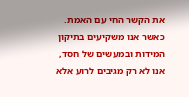את הקשר החי עם האמת. כאשר אנו משקיעים בתיקון המידות ובמעשים של חסד, אנו לא רק מגיבים לרוע אלא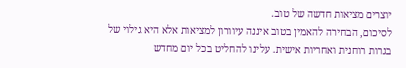יוצרים מציאות חדשה של טוב.
לסיכום, הבחירה להאמין בטוב איננה עיוורון למציאות אלא היא גילוי של בגרות רוחנית ואחריות אישית. עלינו להחליט בכל יום מחדש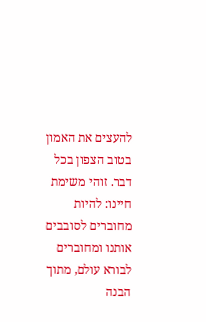להעצים את האמון בטוב הצפון בכל דבר. זוהי משימת חיינו: להיות מחוברים לסובבים אותנו ומחוברים לבורא עולם, מתוך הבנה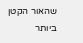שהאור הקטן ביותר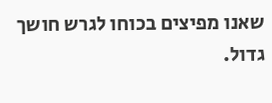שאנו מפיצים בכוחו לגרש חושך גדול.